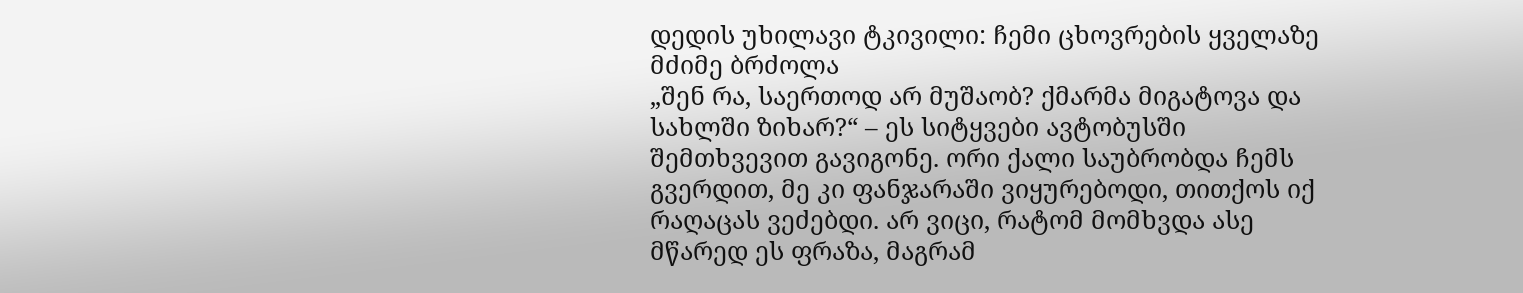დედის უხილავი ტკივილი: ჩემი ცხოვრების ყველაზე მძიმე ბრძოლა
„შენ რა, საერთოდ არ მუშაობ? ქმარმა მიგატოვა და სახლში ზიხარ?“ – ეს სიტყვები ავტობუსში შემთხვევით გავიგონე. ორი ქალი საუბრობდა ჩემს გვერდით, მე კი ფანჯარაში ვიყურებოდი, თითქოს იქ რაღაცას ვეძებდი. არ ვიცი, რატომ მომხვდა ასე მწარედ ეს ფრაზა, მაგრამ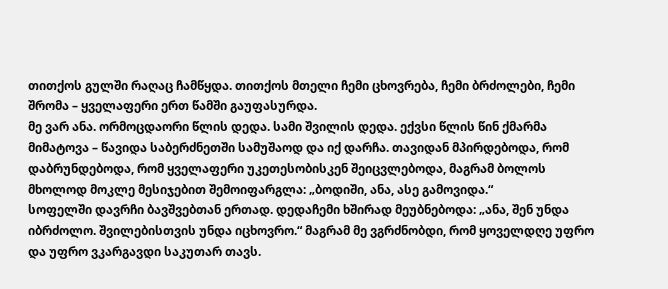თითქოს გულში რაღაც ჩამწყდა. თითქოს მთელი ჩემი ცხოვრება, ჩემი ბრძოლები, ჩემი შრომა – ყველაფერი ერთ წამში გაუფასურდა.
მე ვარ ანა. ორმოცდაორი წლის დედა. სამი შვილის დედა. ექვსი წლის წინ ქმარმა მიმატოვა – წავიდა საბერძნეთში სამუშაოდ და იქ დარჩა. თავიდან მპირდებოდა, რომ დაბრუნდებოდა, რომ ყველაფერი უკეთესობისკენ შეიცვლებოდა, მაგრამ ბოლოს მხოლოდ მოკლე მესიჯებით შემოიფარგლა: „ბოდიში, ანა, ასე გამოვიდა.“
სოფელში დავრჩი ბავშვებთან ერთად. დედაჩემი ხშირად მეუბნებოდა: „ანა, შენ უნდა იბრძოლო. შვილებისთვის უნდა იცხოვრო.“ მაგრამ მე ვგრძნობდი, რომ ყოველდღე უფრო და უფრო ვკარგავდი საკუთარ თავს.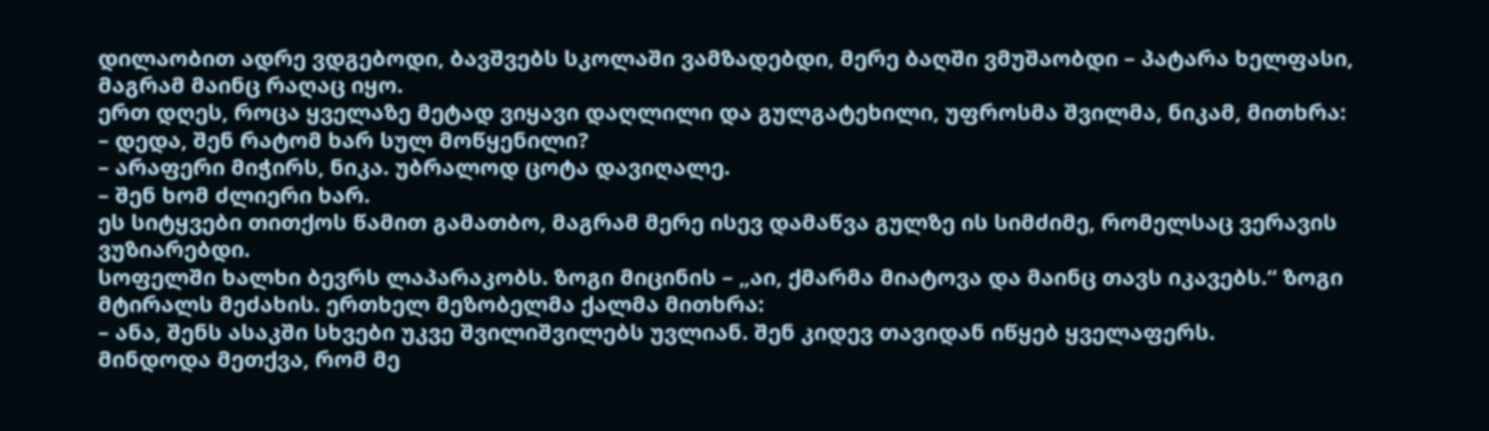დილაობით ადრე ვდგებოდი, ბავშვებს სკოლაში ვამზადებდი, მერე ბაღში ვმუშაობდი – პატარა ხელფასი, მაგრამ მაინც რაღაც იყო.
ერთ დღეს, როცა ყველაზე მეტად ვიყავი დაღლილი და გულგატეხილი, უფროსმა შვილმა, ნიკამ, მითხრა:
– დედა, შენ რატომ ხარ სულ მოწყენილი?
– არაფერი მიჭირს, ნიკა. უბრალოდ ცოტა დავიღალე.
– შენ ხომ ძლიერი ხარ.
ეს სიტყვები თითქოს წამით გამათბო, მაგრამ მერე ისევ დამაწვა გულზე ის სიმძიმე, რომელსაც ვერავის ვუზიარებდი.
სოფელში ხალხი ბევრს ლაპარაკობს. ზოგი მიცინის – „აი, ქმარმა მიატოვა და მაინც თავს იკავებს.“ ზოგი მტირალს მეძახის. ერთხელ მეზობელმა ქალმა მითხრა:
– ანა, შენს ასაკში სხვები უკვე შვილიშვილებს უვლიან. შენ კიდევ თავიდან იწყებ ყველაფერს.
მინდოდა მეთქვა, რომ მე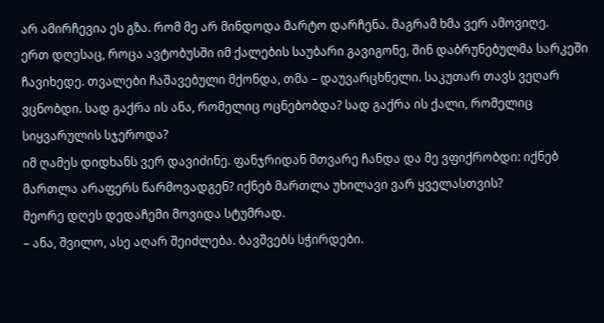არ ამირჩევია ეს გზა. რომ მე არ მინდოდა მარტო დარჩენა. მაგრამ ხმა ვერ ამოვიღე.
ერთ დღესაც, როცა ავტობუსში იმ ქალების საუბარი გავიგონე, შინ დაბრუნებულმა სარკეში ჩავიხედე. თვალები ჩაშავებული მქონდა, თმა – დაუვარცხნელი. საკუთარ თავს ვეღარ ვცნობდი. სად გაქრა ის ანა, რომელიც ოცნებობდა? სად გაქრა ის ქალი, რომელიც სიყვარულის სჯეროდა?
იმ ღამეს დიდხანს ვერ დავიძინე. ფანჯრიდან მთვარე ჩანდა და მე ვფიქრობდი: იქნებ მართლა არაფერს წარმოვადგენ? იქნებ მართლა უხილავი ვარ ყველასთვის?
მეორე დღეს დედაჩემი მოვიდა სტუმრად.
– ანა, შვილო, ასე აღარ შეიძლება. ბავშვებს სჭირდები.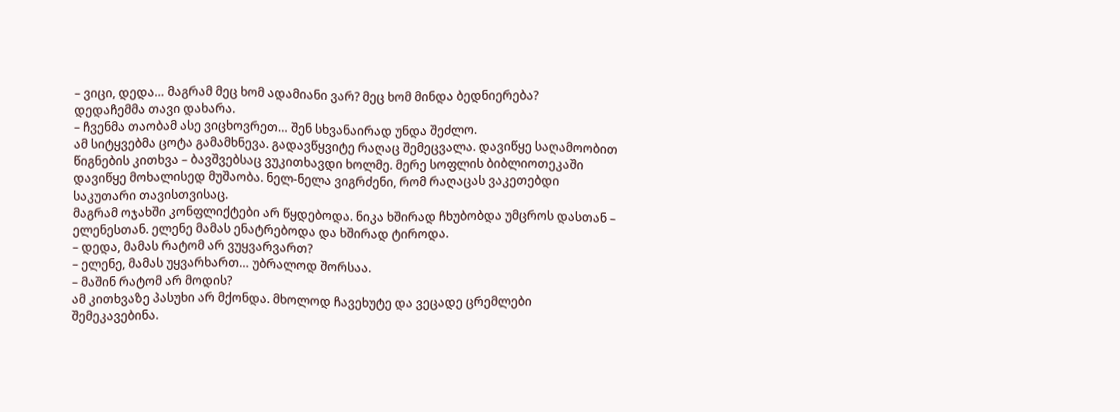– ვიცი, დედა… მაგრამ მეც ხომ ადამიანი ვარ? მეც ხომ მინდა ბედნიერება?
დედაჩემმა თავი დახარა.
– ჩვენმა თაობამ ასე ვიცხოვრეთ… შენ სხვანაირად უნდა შეძლო.
ამ სიტყვებმა ცოტა გამამხნევა. გადავწყვიტე რაღაც შემეცვალა. დავიწყე საღამოობით წიგნების კითხვა – ბავშვებსაც ვუკითხავდი ხოლმე. მერე სოფლის ბიბლიოთეკაში დავიწყე მოხალისედ მუშაობა. ნელ-ნელა ვიგრძენი, რომ რაღაცას ვაკეთებდი საკუთარი თავისთვისაც.
მაგრამ ოჯახში კონფლიქტები არ წყდებოდა. ნიკა ხშირად ჩხუბობდა უმცროს დასთან – ელენესთან. ელენე მამას ენატრებოდა და ხშირად ტიროდა.
– დედა, მამას რატომ არ ვუყვარვართ?
– ელენე, მამას უყვარხართ… უბრალოდ შორსაა.
– მაშინ რატომ არ მოდის?
ამ კითხვაზე პასუხი არ მქონდა. მხოლოდ ჩავეხუტე და ვეცადე ცრემლები შემეკავებინა.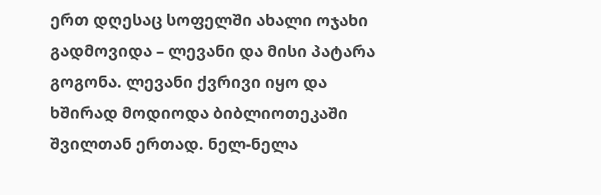ერთ დღესაც სოფელში ახალი ოჯახი გადმოვიდა – ლევანი და მისი პატარა გოგონა. ლევანი ქვრივი იყო და ხშირად მოდიოდა ბიბლიოთეკაში შვილთან ერთად. ნელ-ნელა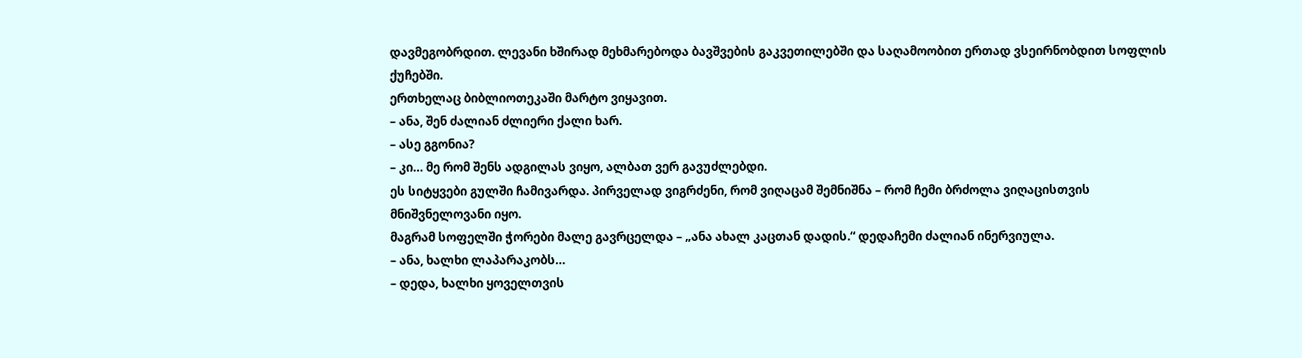დავმეგობრდით. ლევანი ხშირად მეხმარებოდა ბავშვების გაკვეთილებში და საღამოობით ერთად ვსეირნობდით სოფლის ქუჩებში.
ერთხელაც ბიბლიოთეკაში მარტო ვიყავით.
– ანა, შენ ძალიან ძლიერი ქალი ხარ.
– ასე გგონია?
– კი… მე რომ შენს ადგილას ვიყო, ალბათ ვერ გავუძლებდი.
ეს სიტყვები გულში ჩამივარდა. პირველად ვიგრძენი, რომ ვიღაცამ შემნიშნა – რომ ჩემი ბრძოლა ვიღაცისთვის მნიშვნელოვანი იყო.
მაგრამ სოფელში ჭორები მალე გავრცელდა – „ანა ახალ კაცთან დადის.“ დედაჩემი ძალიან ინერვიულა.
– ანა, ხალხი ლაპარაკობს…
– დედა, ხალხი ყოველთვის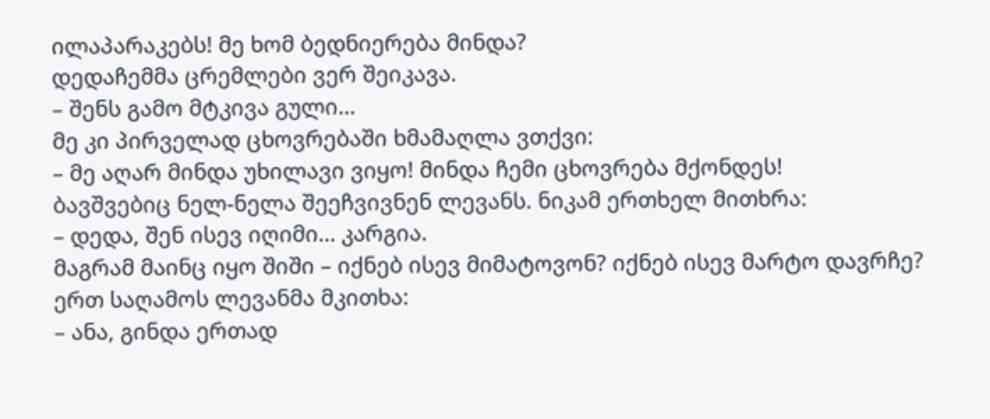ილაპარაკებს! მე ხომ ბედნიერება მინდა?
დედაჩემმა ცრემლები ვერ შეიკავა.
– შენს გამო მტკივა გული…
მე კი პირველად ცხოვრებაში ხმამაღლა ვთქვი:
– მე აღარ მინდა უხილავი ვიყო! მინდა ჩემი ცხოვრება მქონდეს!
ბავშვებიც ნელ-ნელა შეეჩვივნენ ლევანს. ნიკამ ერთხელ მითხრა:
– დედა, შენ ისევ იღიმი… კარგია.
მაგრამ მაინც იყო შიში – იქნებ ისევ მიმატოვონ? იქნებ ისევ მარტო დავრჩე?
ერთ საღამოს ლევანმა მკითხა:
– ანა, გინდა ერთად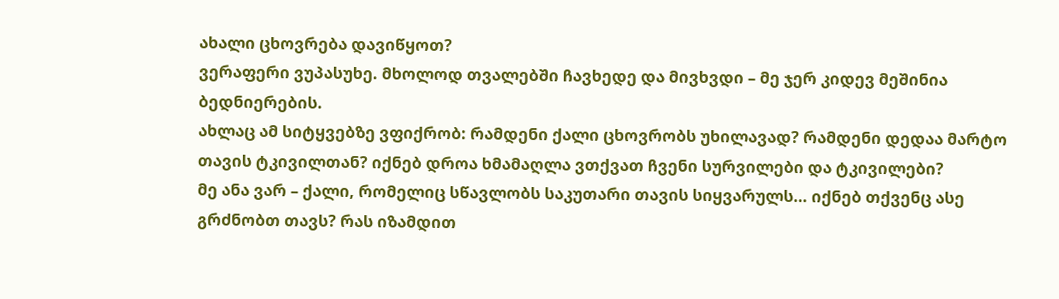ახალი ცხოვრება დავიწყოთ?
ვერაფერი ვუპასუხე. მხოლოდ თვალებში ჩავხედე და მივხვდი – მე ჯერ კიდევ მეშინია ბედნიერების.
ახლაც ამ სიტყვებზე ვფიქრობ: რამდენი ქალი ცხოვრობს უხილავად? რამდენი დედაა მარტო თავის ტკივილთან? იქნებ დროა ხმამაღლა ვთქვათ ჩვენი სურვილები და ტკივილები?
მე ანა ვარ – ქალი, რომელიც სწავლობს საკუთარი თავის სიყვარულს… იქნებ თქვენც ასე გრძნობთ თავს? რას იზამდით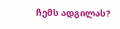ჩემს ადგილას?